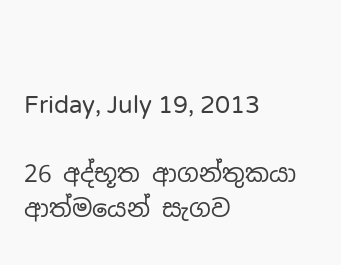Friday, July 19, 2013

26 අද්භූත ආගන්තුකයා ආත්මයෙන් සැගව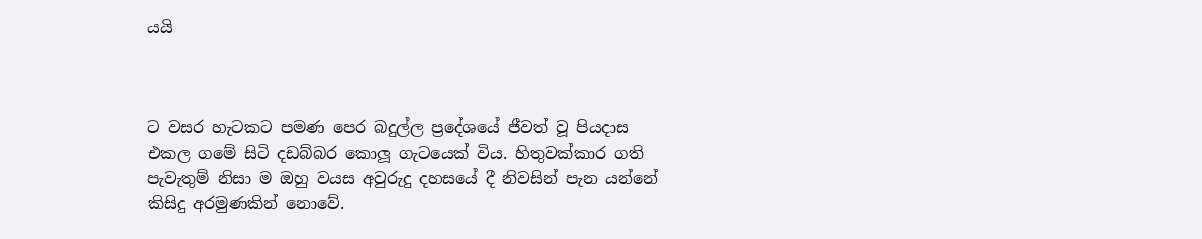යයි



ට වසර හැටකට පමණ පෙර බදුල්ල ප්‍රදේශයේ ජීවත් වූ පියදාස එකල ගමේ සිටි දඩබ්බර කොලූ ගැටයෙක් විය. හිතුවක්කාර ගති පැවැතුම් නිසා ම ඔහු වයස අවුරුදු දහසයේ දී නිවසින් පැන යන්නේ කිසිදු අරමුණකින් නොවේ.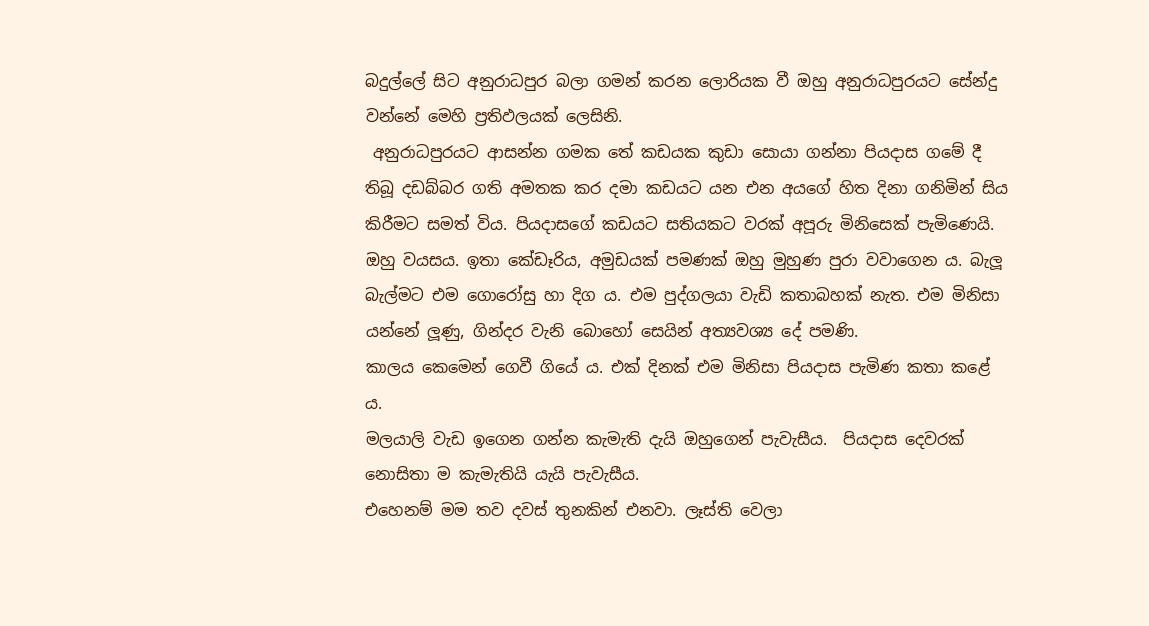බදුල්ලේ සිට අනුරාධපුර බලා ගමන් කරන ලොරියක වී ඔහු අනුරාධපුරයට සේන්දු වන්නේ මෙහි ප්‍රතිඵලයක් ලෙසිනි.
 අනුරාධපුරයට ආසන්න ගමක තේ කඩයක කුඩා සොයා ගන්නා පියදාස ගමේ දී තිබූ දඩබ්බර ගති අමතක කර දමා කඩයට යන එන අයගේ හිත දිනා ගනිමින් සිය කිරීමට සමත් විය. පියදාසගේ කඩයට සතියකට වරක් අපූරු මිනිසෙක් පැමිණෙයි. ඔහු වයසය. ඉතා කේඩෑරිය, අමුඩයක් පමණක් ඔහු මුහුණ පුරා වවාගෙන ය. බැලූ බැල්මට එම ගොරෝසු හා දිග ය. එම පුද්ගලයා වැඩි කතාබහක් නැත. එම මිනිසා යන්නේ ලූණු, ගින්දර වැනි බොහෝ සෙයින් අත්‍යවශ්‍ය දේ පමණි.
කාලය කෙමෙන් ගෙවී ගියේ ය. එක් දිනක් එම මිනිසා පියදාස පැමිණ කතා කළේ ය.
මලයාලි වැඩ ඉගෙන ගන්න කැමැති දැයි ඔහුගෙන් පැවැසීය.  පියදාස දෙවරක් නොසිතා ම කැමැතියි යැයි පැවැසීය.
එහෙනම් මම තව දවස් තුනකින් එනවා. ලෑස්ති වෙලා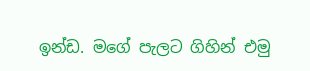ඉන්ඩ. මගේ පැලට ගිහින් එමු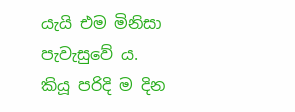යැයි එම මිනිසා පැවැසුවේ ය.
කියූ පරිදි ම දින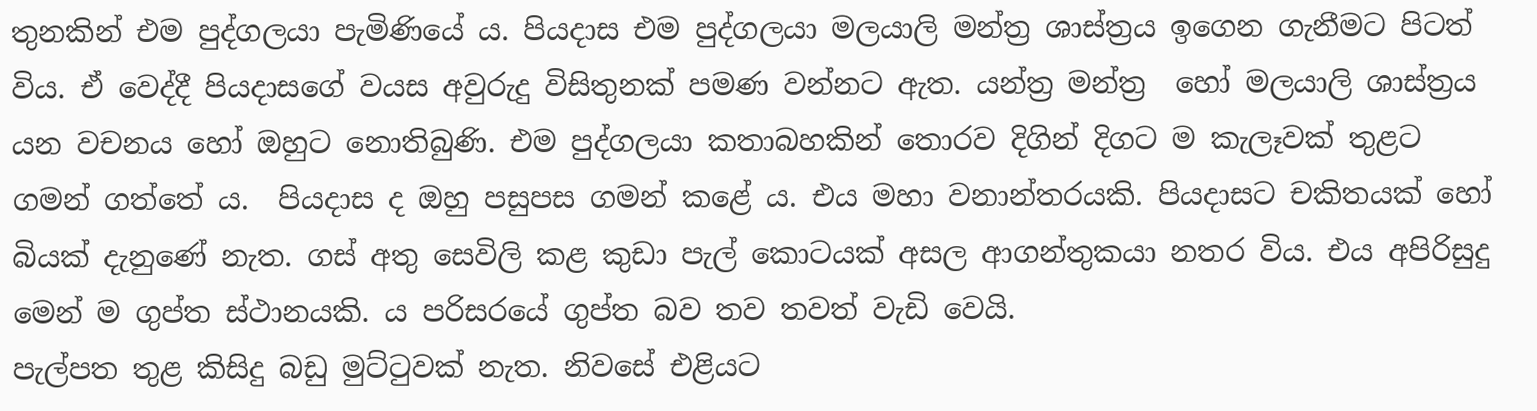තුනකින් එම පුද්ගලයා පැමිණියේ ය. පියදාස එම පුද්ගලයා මලයාලි මන්ත්‍ර ශාස්ත්‍රය ඉගෙන ගැනීමට පිටත් විය. ඒ වෙද්දී පියදාසගේ වයස අවුරුදු විසිතුනක් පමණ වන්නට ඇත. යන්ත්‍ර මන්ත්‍ර  හෝ මලයාලි ශාස්ත්‍රය යන වචනය හෝ ඔහුට නොතිබුණි. එම පුද්ගලයා කතාබහකින් තොරව දිගින් දිගට ම කැලෑවක් තුළට ගමන් ගත්තේ ය.  පියදාස ද ඔහු පසුපස ගමන් කළේ ය. එය මහා වනාන්තරයකි. පියදාසට චකිතයක් හෝ බියක් දැනුණේ නැත. ගස් අතු සෙවිලි කළ කුඩා පැල් කොටයක් අසල ආගන්තුකයා නතර විය. එය අපිරිසුදු මෙන් ම ගුප්ත ස්ථානයකි. ය පරිසරයේ ගුප්ත බව තව තවත් වැඩි වෙයි.
පැල්පත තුළ කිසිදු බඩු මුට්ටුවක් නැත. නිවසේ එළියට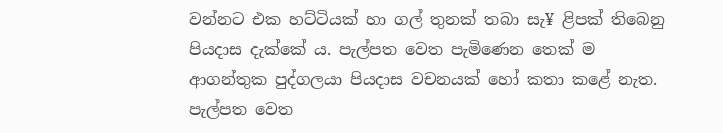වන්නට එක හට්ටියක් හා ගල් තුනක් තබා සැ¥ ළිපක් තිබෙනු පියදාස දැක්කේ ය. පැල්පත වෙත පැමිණෙන තෙක් ම ආගන්තුක පුද්ගලයා පියදාස වචනයක් හෝ කතා කළේ නැත. පැල්පත වෙත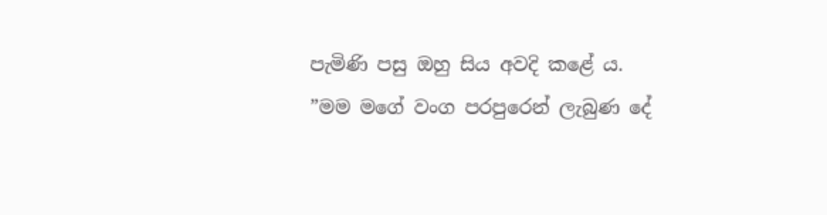පැමිණි පසු ඔහු සිය අවදි කළේ ය.
”මම මගේ වංග පරපුරෙන් ලැබුණ දේ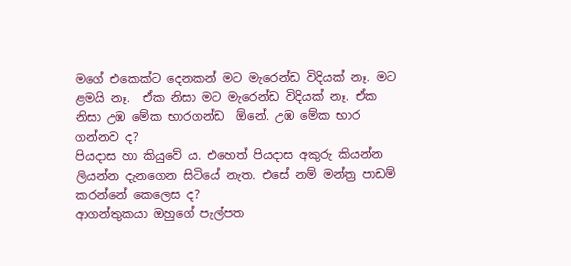මගේ එකෙක්ට දෙනකන් මට මැරෙන්ඩ විදියක් නෑ. මට ළමයි නෑ.  ඒක නිසා මට මැරෙන්ඩ විදියක් නෑ. ඒක නිසා උඹ මේක භාරගන්ඩ  ඕනේ. උඹ මේක භාර ගන්නව ද?
පියදාස හා කියුවේ ය. එහෙත් පියදාස අකුරු කියන්න ලියන්න දැනගෙන සිටියේ නැත. එසේ නම් මන්ත්‍ර පාඩම් කරන්නේ කෙලෙස ද?
ආගන්තුකයා ඔහුගේ පැල්පත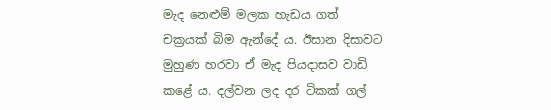මැද නෙළුම් මලක හැඩය ගත් චක්‍රයක් බිම ඇන්දේ ය. ඊසාන දිසාවට මුහුණ හරවා ඒ මැද පියදාසව වාඩි කළේ ය. දල්වන ලද දර ටිකක් ගල්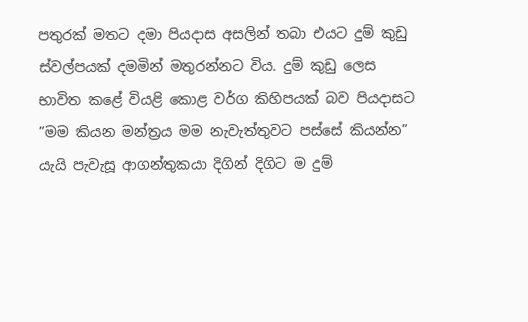පතුරක් මතට දමා පියදාස අසලින් තබා එයට දුම් කුඩු ස්වල්පයක් දමමින් මතුරන්නට විය. දුම් කුඩු ලෙස භාවිත කළේ වියළි කොළ වර්ග කිහිපයක් බව පියදාසට
”මම කියන මන්ත්‍රය මම නැවැත්තුවට පස්සේ කියන්න” යැයි පැවැසූ ආගන්තුකයා දිගින් දිගිට ම දුම්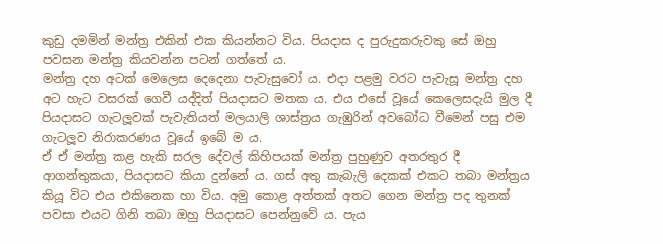කුඩු දමමින් මන්ත්‍ර එකින් එක කියන්නට විය. පියදාස ද පුරුදුකරුවකු සේ ඔහු පවසන මන්ත්‍ර කියවන්න පටන් ගත්තේ ය.
මන්ත්‍ර දහ අටක් මෙලෙස දෙදෙනා පැවැසුවෝ ය. එදා පළමු වරට පැවැසූ මන්ත්‍ර දහ අට හැට වසරක් ගෙවී යද්දිත් පියදාසට මතක ය. එය එසේ වූයේ කෙලෙසදැයි මුල දී පියදාසට ගැටලූවක් පැවැතියත් මලයාලි ශාස්ත්‍රය ගැඹුරින් අවබෝධ වීමෙන් පසු එම ගැටලූව නිරාකරණය වූයේ ඉබේ ම ය.
ඒ ඒ මන්ත්‍ර කළ හැකි සරල දේවල් කිහිපයක් මන්ත්‍ර පුහුණුව අතරතුර දී ආගන්තුකයා, පියදාසට කියා දුන්නේ ය. ගස් අතු කැබැලි දෙකක් එකට තබා මන්ත්‍රය කියූ විට එය එකිනෙක හා විය. අමු කොළ අත්තක් අතට ගෙන මන්ත්‍ර පද තුනක් පවසා එයට ගිනි තබා ඔහු පියදාසට පෙන්නුවේ ය. පැය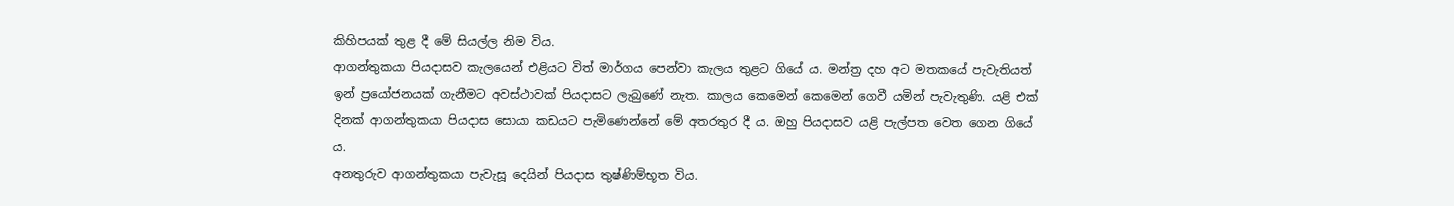කිහිපයක් තුළ දී මේ සියල්ල නිම විය.
ආගන්තුකයා පියදාසව කැලයෙන් එළියට විත් මාර්ගය පෙන්වා කැලය තුළට ගියේ ය. මන්ත්‍ර දහ අට මතකයේ පැවැතියත් ඉන් ප්‍රයෝජනයක් ගැනීමට අවස්ථාවක් පියදාසට ලැබුණේ නැත. කාලය කෙමෙන් කෙමෙන් ගෙවී යමින් පැවැතුණි. යළි එක් දිනක් ආගන්තුකයා පියදාස සොයා කඩයට පැමිණෙන්නේ මේ අතරතුර දී ය. ඔහු පියදාසව යළි පැල්පත වෙත ගෙන ගියේ ය.
අනතුරුව ආගන්තුකයා පැවැසූ දෙයින් පියදාස තුෂ්ණිම්භූත විය.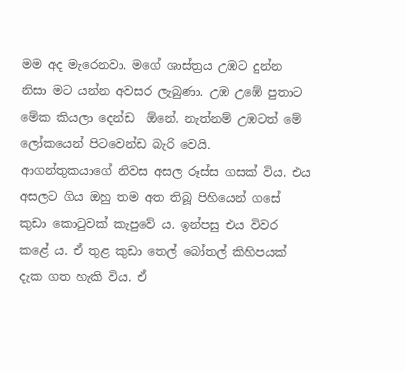මම අද මැරෙනවා. මගේ ශාස්ත්‍රය උඹට දුන්න නිසා මට යන්න අවසර ලැබුණා. උඹ උඹේ පුතාට මේක කියලා දෙන්ඩ  ඕනේ. නැත්නම් උඹටත් මේ ලෝකයෙන් පිටවෙන්ඩ බැරි වෙයි.
ආගන්තුකයාගේ නිවස අසල රූස්ස ගසක් විය. එය අසලට ගිය ඔහු තම අත තිබූ පිහියෙන් ගසේ කුඩා කොටුවක් කැපුවේ ය. ඉන්පසු එය විවර කළේ ය. ඒ තුළ කුඩා තෙල් බෝතල් කිහිපයක් දැක ගත හැකි විය. ඒ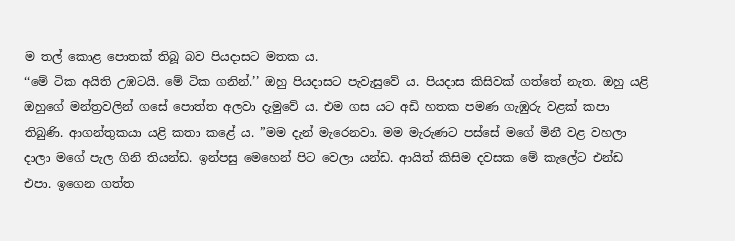ම තල් කොළ පොතක් තිබූ බව පියදාසට මතක ය.
‘‘මේ ටික අයිති උඹටයි. මේ ටික ගනින්.’’ ඔහු පියදාසට පැවැසුවේ ය. පියදාස කිසිවක් ගත්තේ නැත. ඔහු යළි ඔහුගේ මන්ත්‍රවලින් ගසේ පොත්ත අලවා දැමුවේ ය. එම ගස යට අඩි හතක පමණ ගැඹුරු වළක් කපා තිබුණි. ආගන්තුකයා යළි කතා කළේ ය. ”මම දැන් මැරෙනවා. මම මැරුණට පස්සේ මගේ මිනී වළ වහලා දාලා මගේ පැල ගිනි තියන්ඩ. ඉන්පසු මෙහෙන් පිට වෙලා යන්ඩ. ආයිත් කිසිම දවසක මේ කැලේට එන්ඩ එපා. ඉගෙන ගත්ත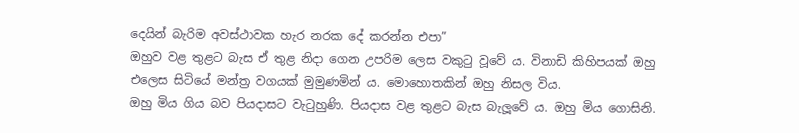දෙයින් බැරිම අවස්ථාවක හැර නරක දේ කරන්න එපා”
ඔහුව වළ තුළට බැස ඒ තුළ නිදා ගෙන උපරිම ලෙස වකුටු වූවේ ය. විනාඩි කිහිපයක් ඔහු එලෙස සිටියේ මන්ත්‍ර වගයක් මුමුණමින් ය. මොහොතකින් ඔහු නිසල විය.
ඔහු මිය ගිය බව පියදාසට වැටුහුණි. පියදාස වළ තුළට බැස බැලූවේ ය. ඔහු මිය ගොසිනි.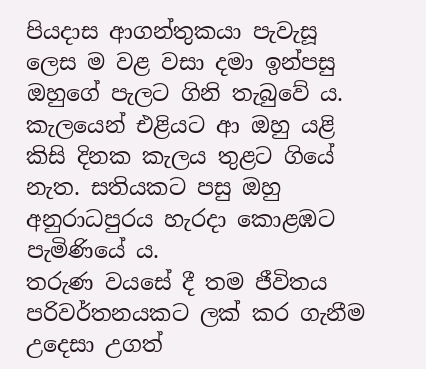පියදාස ආගන්තුකයා පැවැසූ ලෙස ම වළ වසා දමා ඉන්පසු ඔහුගේ පැලට ගිනි තැබුවේ ය. කැලයෙන් එළියට ආ ඔහු යළි කිසි දිනක කැලය තුළට ගියේ නැත. සතියකට පසු ඔහු අනුරාධපුරය හැරදා කොළඹට පැමිණියේ ය.
තරුණ වයසේ දී තම ජීවිතය පරිවර්තනයකට ලක් කර ගැනීම උදෙසා උගත්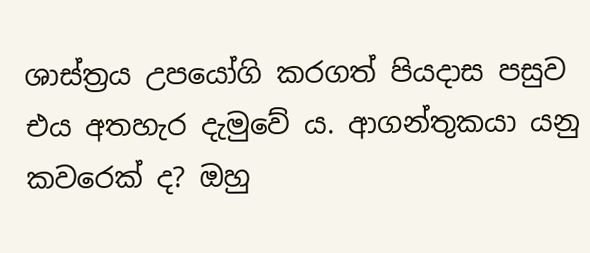ශාස්ත්‍රය උපයෝගි කරගත් පියදාස පසුව එය අතහැර දැමුවේ ය. ආගන්තුකයා යනු කවරෙක් ද? ඔහු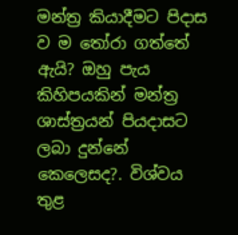මන්ත්‍ර කියාදීමට පිදාස ව ම තෝරා ගත්තේ ඇයි? ඔහු පැය කිහිපයකින් මන්ත්‍ර ශාස්ත්‍රයන් පියදාසට ලබා දුන්නේ කෙලෙසද?. විශ්වය තුළ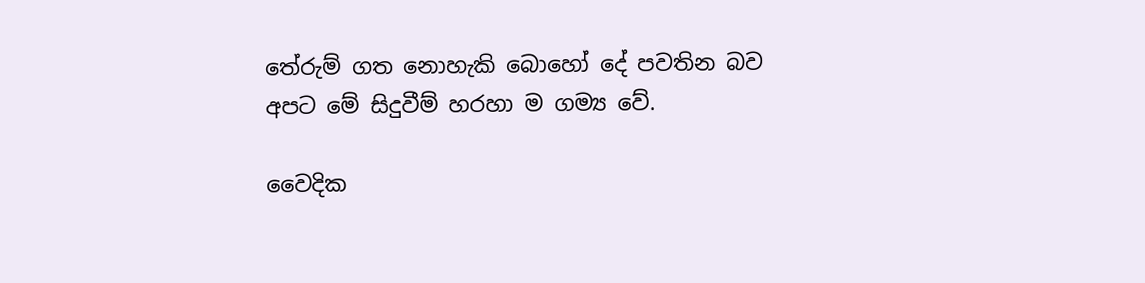තේරුම් ගත නොහැකි බොහෝ දේ පවතින බව අපට මේ සිදුවීම් හරහා ම ගම්‍ය වේ.

වෛදික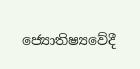ජ්‍යොතිෂ්‍යවේදී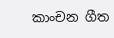කාංචන ගීත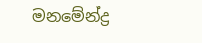මනමේන්ද්‍ර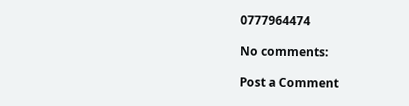0777964474

No comments:

Post a Comment